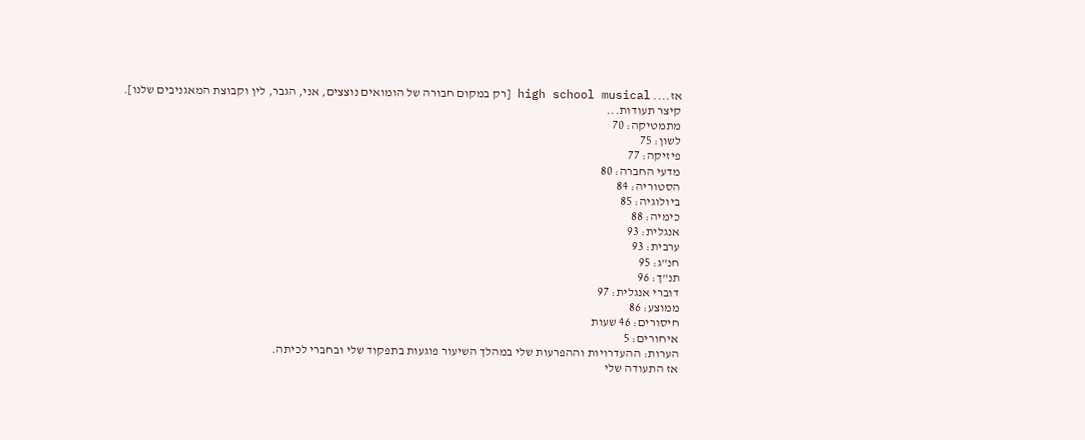אז.... high school musical [רק במקום חבורה של הומואים נוצצים, אני, הגבר, לין וקבוצת המאגניבים שלנו].
קיצר תעודות...
מתמטיקה: 70
לשון: 75
פיזיקה: 77
מדעי החברה: 80
הסטוריה: 84
ביולוגיה: 85
כימיה: 88
אנגלית: 93
ערבית: 93
חנ"ג: 95
תנ"ך: 96
דוברי אנגלית: 97
ממוצע: 86
חיסורים: 46 שעות
איחורים: 5
הערות: ההעדרויות וההפרעות שלי במהלך השיעור פוגעות בתפקוד שלי ובחברי לכיתה.
אז התעודה שלי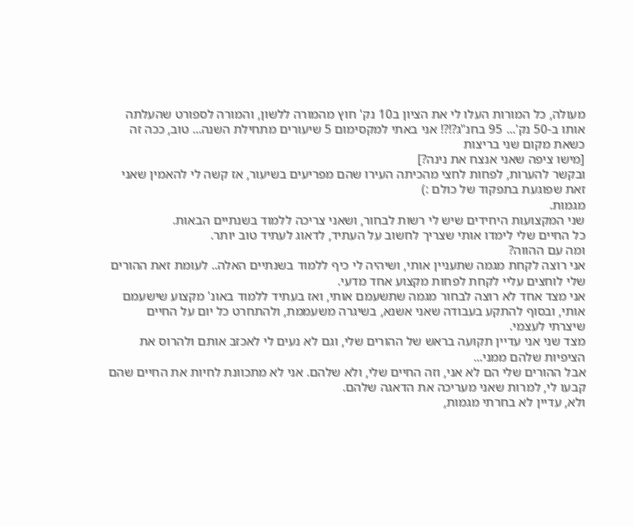מעולה, כל המורות העלו לי את הציון ב10 נק' חוץ מהמורה ללשון, והמורה לספורט שהעלתה אותו ב-50 נק'... 95 בחנ"ג?!?! אני באתי למקסימום 5 שיעורים מתחילת השנה... טוב, ככה זה כשאת מקום שני בריצות
[מישו ציפה שאני אנצח את נינה?]
ובקשר להערות, לפחות לחצי מהכיתה העירו שהם מפריעים בשיעור, אז קשה לי להאמין שאני זאת שפוגעת בתפקוד של כולם :)
מגמות.
שני המקצועות היחידים שיש לי רשות לבחור, ושאני צריכה ללמוד בשנתיים הבאות.
כל החיים שלי לימדו אותי שצריך לחשוב על העתיד, לדאוג לעתיד טוב יותר.
ומה עם ההווה?
אני רוצה לקחת מגמה שתעניין אותי, ושיהיה לי כיף ללמוד בשנתיים האלה.. לעומת זאת ההורים שלי לוחצים עליי לקחת לפחות מקצוע אחד מדעי.
אני מצד אחד לא רוצה לבחור מגמה שתשעמם אותי, ואז בעתיד ללמוד באונ' מקצוע שישעמם אותי, ובסוף להתקע בעבודה שאני אשנא, בשיגרה משעממת, ולהתחרט כל יום על החיים שיצרתי לעצמי.
מצד שני אני עדיין תקועה בראש של ההורים שלי, וגם לא נעים לי לאכזב אותם ולהרוס את הציפיות שלהם ממני...
אבל ההורים שלי הם לא אני, וזה החיים שלי, ולא שלהם. אני לא מתכוונת לחיות את החיים שהם קבעו לי, למרות שאני מעריכה את הדאגה שלהם.
ולא, עדיין לא בחרתי מגמות,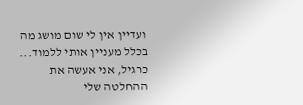ועדיין אין לי שום מושג מה בכלל מעניין אותי ללמוד... כרגיל, אני אעשה את ההחלטה שלי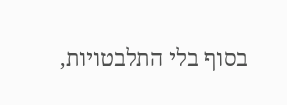בסוף בלי התלבטויות,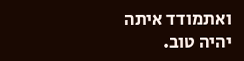ואתמודד איתה
יהיה טוב.